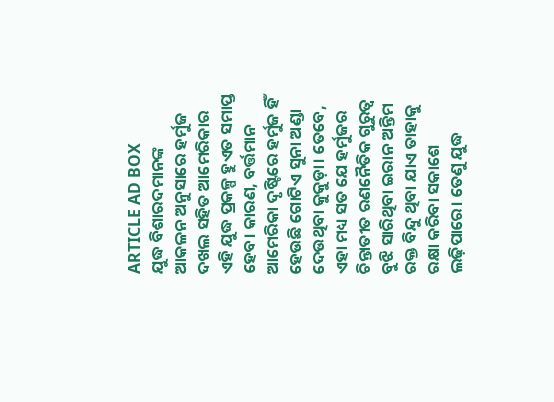ARTICLE AD BOX
ଯୁଦ୍ଧ ବିଶାରଦମାନଙ୍କ ଆକଳନ ଅନୁସାରେ ହର୍ମୁଜ ଦଖଲ ସହିତ ଆମେରିକାର ଏହି ଯୁଦ୍ଧ ପ୍ରକଳ୍ପ ହୁଏତ ସମାପ୍ତ ହେବ। କାରଣ, ବର୍ତ୍ତମାନ ଆମେରିକା ଦୃଷ୍ଟିରେ ହର୍ମୁଜ ହିଁ ହେଉଛି ଗୋଟିଏ ସୁନା ଅଣ୍ଡା ଦେଉଥିବା କୁକୁଡ଼ା। ତେବେ, ଏହା ମଧ୍ୟ ସତ ଯେ ହର୍ମୁଜର ଚିନ୍ତାତୀତ ରଣନୈତିକ ଗୁରୁତ୍ବ ବୁଝି ସାରିଥିବା ଇରାନ ଅନ୍ତିମ ରକ୍ତ ବିନ୍ଦୁ ଥିବା ଯାଏ ତାହାକୁ ରକ୍ଷା କରିବା ସକାଶେ ଲଢ଼ିପାରେ। ତେଣୁ ଯୁଦ୍ଧ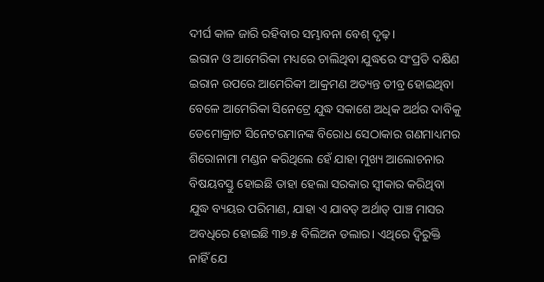ଦୀର୍ଘ କାଳ ଜାରି ରହିବାର ସମ୍ଭାବନା ବେଶ୍ ଦୃଢ଼।
ଇରାନ ଓ ଆମେରିକା ମଧ୍ୟରେ ଚାଲିଥିବା ଯୁଦ୍ଧରେ ସଂପ୍ରତି ଦକ୍ଷିଣ ଇରାନ ଉପରେ ଆମେରିକୀ ଆକ୍ରମଣ ଅତ୍ୟନ୍ତ ତୀବ୍ର ହୋଇଥିବା ବେଳେ ଆମେରିକା ସିନେଟ୍ରେ ଯୁଦ୍ଧ ସକାଶେ ଅଧିକ ଅର୍ଥର ଦାବିକୁ ଡେମୋକ୍ରାଟ ସିନେଟରମାନଙ୍କ ବିରୋଧ ସେଠାକାର ଗଣମାଧ୍ୟମର ଶିରୋନାମା ମଣ୍ଡନ କରିଥିଲେ ହେଁ ଯାହା ମୁଖ୍ୟ ଆଲୋଚନାର ବିଷୟବସ୍ତୁ ହୋଇଛି ତାହା ହେଲା ସରକାର ସ୍ବୀକାର କରିଥିବା ଯୁଦ୍ଧ ବ୍ୟୟର ପରିମାଣ, ଯାହା ଏ ଯାବତ୍ ଅର୍ଥାତ୍ ପାଞ୍ଚ ମାସର ଅବଧିରେ ହୋଇଛି ୩୭.୫ ବିଲିଅନ ଡଲାର। ଏଥିରେ ଦ୍ବିରୁକ୍ତି ନାହିଁ ଯେ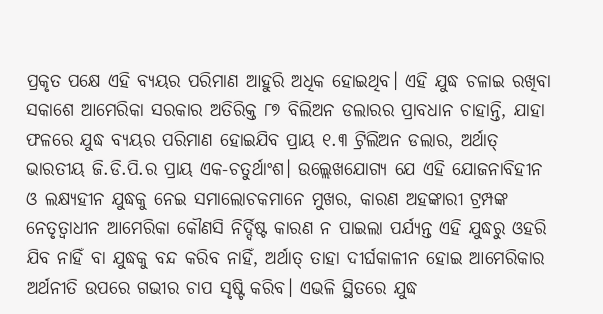ପ୍ରକୃତ ପକ୍ଷେ ଏହି ବ୍ୟୟର ପରିମାଣ ଆହୁରି ଅଧିକ ହୋଇଥିବ। ଏହି ଯୁଦ୍ଧ ଚଳାଇ ରଖିବା ସକାଶେ ଆମେରିକା ସରକାର ଅତିରିକ୍ତ ୮୭ ବିଲିଅନ ଡଲାରର ପ୍ରାବଧାନ ଚାହାନ୍ତି, ଯାହା ଫଳରେ ଯୁଦ୍ଧ ବ୍ୟୟର ପରିମାଣ ହୋଇଯିବ ପ୍ରାୟ ୧.୩ ଟ୍ରିଲିଅନ ଡଲାର, ଅର୍ଥାତ୍ ଭାରତୀୟ ଜି.ଡି.ପି.ର ପ୍ରାୟ ଏକ-ଚତୁର୍ଥାଂଶ। ଉଲ୍ଲେଖଯୋଗ୍ୟ ଯେ ଏହି ଯୋଜନାବିହୀନ ଓ ଲକ୍ଷ୍ୟହୀନ ଯୁଦ୍ଧକୁ ନେଇ ସମାଲୋଚକମାନେ ମୁଖର, କାରଣ ଅହଙ୍କାରୀ ଟ୍ରମ୍ପଙ୍କ ନେତୃତ୍ବାଧୀନ ଆମେରିକା କୌଣସି ନିର୍ଦ୍ଦିଷ୍ଟ କାରଣ ନ ପାଇଲା ପର୍ଯ୍ୟନ୍ତ ଏହି ଯୁଦ୍ଧରୁ ଓହରି ଯିବ ନାହିଁ ବା ଯୁଦ୍ଧକୁ ବନ୍ଦ କରିବ ନାହିଁ, ଅର୍ଥାତ୍ ତାହା ଦୀର୍ଘକାଳୀନ ହୋଇ ଆମେରିକାର ଅର୍ଥନୀତି ଉପରେ ଗଭୀର ଚାପ ସୃଷ୍ଟି କରିବ। ଏଭଳି ସ୍ଥିତରେ ଯୁଦ୍ଧ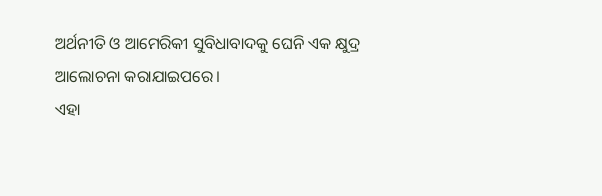ଅର୍ଥନୀତି ଓ ଆମେରିକୀ ସୁବିଧାବାଦକୁ ଘେନି ଏକ କ୍ଷୁଦ୍ର ଆଲୋଚନା କରାଯାଇପରେ।
ଏହା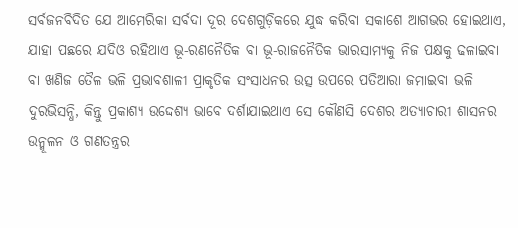ସର୍ବଜନବିଦିତ ଯେ ଆମେରିକା ସର୍ବଦା ଦୂର ଦେଶଗୁଡ଼ିକରେ ଯୁଦ୍ଧ କରିବା ସକାଶେ ଆଗଭର ହୋଇଥାଏ, ଯାହା ପଛରେ ଯଦିଓ ରହିଥାଏ ଭୂ-ରଣନୈତିକ ବା ଭୂ-ରାଜନୈତିକ ଭାରସାମ୍ୟକୁ ନିଜ ପକ୍ଷକୁ ଢଳାଇବା ବା ଖଣିଜ ତୈଳ ଭଳି ପ୍ରଭାବଶାଳୀ ପ୍ରାକୃତିକ ସଂସାଧନର ଉତ୍ସ ଉପରେ ପତିଆରା ଜମାଇବା ଭଳି ଦୁରଭିସନ୍ଧି, କିନ୍ତୁ ପ୍ରକାଶ୍ୟ ଉଦ୍ଦେଶ୍ୟ ଭାବେ ଦର୍ଶାଯାଇଥାଏ ସେ କୌଣସି ଦେଶର ଅତ୍ୟାଚାରୀ ଶାସନର ଉନ୍ମୂଳନ ଓ ଗଣତନ୍ତ୍ରର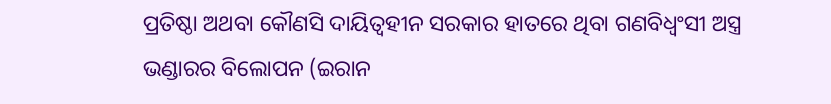ପ୍ରତିଷ୍ଠା ଅଥବା କୌଣସି ଦାୟିତ୍ବହୀନ ସରକାର ହାତରେ ଥିବା ଗଣବିଧ୍ବଂସୀ ଅସ୍ତ୍ର ଭଣ୍ଡାରର ବିଲୋପନ (ଇରାନ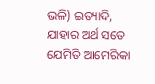ଭଳି) ଇତ୍ୟାଦି, ଯାହାର ଅର୍ଥ ସତେ ଯେମିତି ଆମେରିକା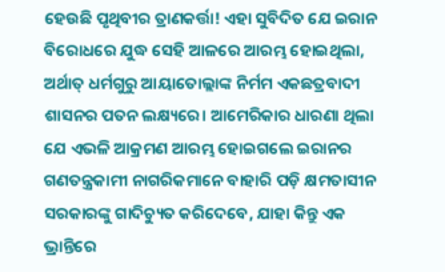ହେଉଛି ପୃଥିବୀର ତ୍ରାଣକର୍ତ୍ତା! ଏହା ସୁବିଦିତ ଯେ ଇରାନ ବିରୋଧରେ ଯୁଦ୍ଧ ସେହି ଆଳରେ ଆରମ୍ଭ ହୋଇଥିଲା, ଅର୍ଥାତ୍ ଧର୍ମଗୁରୁ ଆୟାତୋଲ୍ଲାଙ୍କ ନିର୍ମମ ଏକଛତ୍ରବାଦୀ ଶାସନର ପତନ ଲକ୍ଷ୍ୟରେ। ଆମେରିକାର ଧାରଣା ଥିଲା ଯେ ଏଭଳି ଆକ୍ରମଣ ଆରମ୍ଭ ହୋଇଗଲେ ଇରାନର ଗଣତନ୍ତ୍ରକାମୀ ନାଗରିକମାନେ ବାହାରି ପଡ଼ି କ୍ଷମତାସୀନ ସରକାରଙ୍କୁ ଗାଦିଚ୍ୟୁତ କରିଦେବେ, ଯାହା କିନ୍ତୁ ଏକ ଭ୍ରାନ୍ତିରେ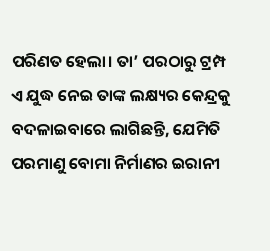ପରିଣତ ହେଲା। ତା’ ପରଠାରୁ ଟ୍ରମ୍ପ ଏ ଯୁଦ୍ଧ ନେଇ ତାଙ୍କ ଲକ୍ଷ୍ୟର କେନ୍ଦ୍ରକୁ ବଦଳାଇବାରେ ଲାଗିଛନ୍ତି, ଯେମିତି ପରମାଣୁ ବୋମା ନିର୍ମାଣର ଇରାନୀ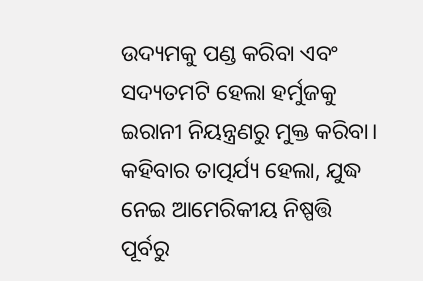ଉଦ୍ୟମକୁ ପଣ୍ଡ କରିବା ଏବଂ ସଦ୍ୟତମଟି ହେଲା ହର୍ମୁଜକୁ ଇରାନୀ ନିୟନ୍ତ୍ରଣରୁ ମୁକ୍ତ କରିବା। କହିବାର ତାତ୍ପର୍ଯ୍ୟ ହେଲା, ଯୁଦ୍ଧ ନେଇ ଆମେରିକୀୟ ନିଷ୍ପତ୍ତି ପୂର୍ବରୁ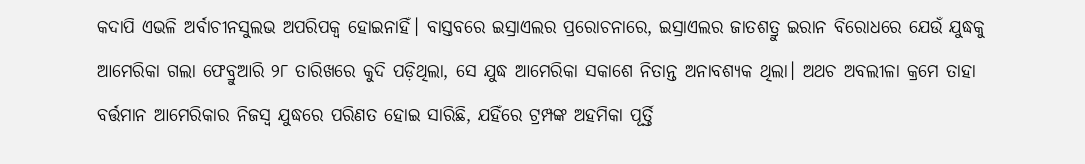କଦାପି ଏଭଳି ଅର୍ବାଚୀନସୁଲଭ ଅପରିପକ୍ବ ହୋଇନାହିଁ। ବାସ୍ତବରେ ଇସ୍ରାଏଲର ପ୍ରରୋଚନାରେ, ଇସ୍ରାଏଲର ଜାତଶତ୍ରୁ ଇରାନ ବିରୋଧରେ ଯେଉଁ ଯୁଦ୍ଧକୁ ଆମେରିକା ଗଲା ଫେବ୍ରୁଆରି ୨୮ ତାରିଖରେ କୁଦି ପଡ଼ିଥିଲା, ସେ ଯୁଦ୍ଧ ଆମେରିକା ସକାଶେ ନିତାନ୍ତ ଅନାବଶ୍ୟକ ଥିଲା। ଅଥଚ ଅବଲୀଳା କ୍ରମେ ତାହା ବର୍ତ୍ତମାନ ଆମେରିକାର ନିଜସ୍ବ ଯୁଦ୍ଧରେ ପରିଣତ ହୋଇ ସାରିଛି, ଯହିଁରେ ଟ୍ରମ୍ପଙ୍କ ଅହମିକା ପୂର୍ତ୍ତି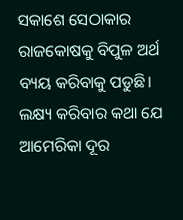ସକାଶେ ସେଠାକାର ରାଜକୋଷକୁ ବିପୁଳ ଅର୍ଥ ବ୍ୟୟ କରିବାକୁ ପଡୁଛି।
ଲକ୍ଷ୍ୟ କରିବାର କଥା ଯେ ଆମେରିକା ଦୂର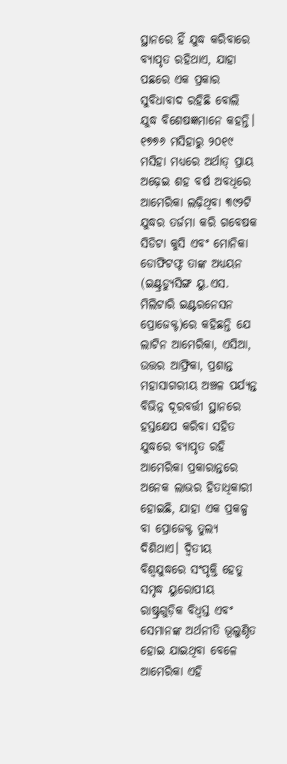ସ୍ଥାନରେ ହିଁ ଯୁଦ୍ଧ କରିବାରେ ବ୍ୟାପୃତ ରହିଥାଏ, ଯାହା ପଛରେ ଏକ ପ୍ରକାର ସୁବିଧାବାଦ ରହିଛି ବୋଲି ଯୁଦ୍ଧ ବିଶେଷଜ୍ଞମାନେ କହନ୍ତି। ୧୭୭୬ ମସିହାରୁ ୨୦୧୯ ମସିହା ମଧ୍ୟରେ ଅର୍ଥାତ୍ ପ୍ରାୟ ଅଢ଼େଇ ଶହ ବର୍ଷ ଅବଧିରେ ଆମେରିକା ଲଢ଼ିଥିବା ୩୯୨ଟି ଯୁଦ୍ଧର ତର୍ଜମା କରି ଗବେଷକ ସିଡିଟା କୁସି ଏବଂ ମୋନିକା ଡୋଫିଟଫ୍ଟ ତାଙ୍କ ଅଧ୍ୟୟନ (ଇଣ୍ଟ୍ରଡ୍ୟୁସିଙ୍ଗ ୟୁ.ଏସ. ମିଲିଟାରି ଇଣ୍ଟରନେସନ ପ୍ରୋଜେକ୍ଟ)ରେ କହିଛନ୍ତି ଯେ ଲାଟିନ ଆମେରିକା, ଏସିଆ, ଉତ୍ତର ଆଫ୍ରିକା, ପ୍ରଶାନ୍ତ ମହାସାଗରୀୟ ଅଞ୍ଚଳ ପର୍ଯ୍ୟନ୍ତ ବିଭିନ୍ନ ଦୂରବର୍ତ୍ତୀ ସ୍ଥାନରେ ହସ୍ତକ୍ଷେପ କରିବା ସହିତ ଯୁଦ୍ଧରେ ବ୍ୟାପୃତ ରହି ଆମେରିକା ପ୍ରକାରାନ୍ତରେ ଅନେକ ଲାଭର ହିତାଧିକାରୀ ହୋଇଛି, ଯାହା ଏକ ପ୍ରକଳ୍ପ ବା ପ୍ରୋଜେକ୍ଟ ତୁଲ୍ୟ ଦିଶିଥାଏ। ଦ୍ବିତୀୟ ବିଶ୍ବଯୁଦ୍ଧରେ ସଂପୃକ୍ତି ହେତୁ ସମୃଦ୍ଧ ୟୁରୋପୀୟ ରାଷ୍ଟ୍ରଗୁଡ଼ିକ ବିଧ୍ବସ୍ତ ଏବଂ ସେମାନଙ୍କ ଅର୍ଥନୀତି ଭୂଲୁଣ୍ଠିତ ହୋଇ ଯାଇଥିବା ବେଳେ ଆମେରିକା ଏହି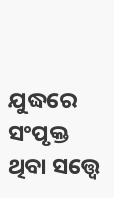ଯୁଦ୍ଧରେ ସଂପୃକ୍ତ ଥିବା ସତ୍ତ୍ବେ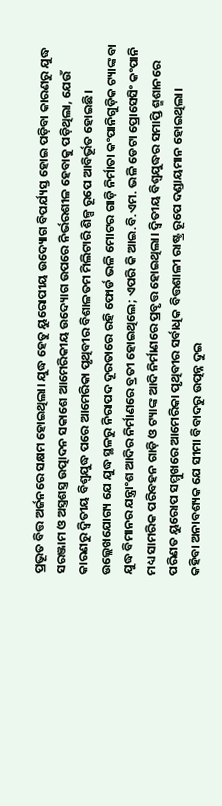ପ୍ରଭୂତ ବିତ୍ତ ଅର୍ଜନରେ ସକ୍ଷମ ହୋଇଥିଲା। ଯୁଦ୍ଧ ହେତୁ ୟୁରୋପୀୟ ଉଦ୍ୟୋଗ ବିପର୍ଯ୍ୟସ୍ତ ହୋଇ ପଡ଼ିବା କାରଣରୁ ଯୁଦ୍ଧ ସରଞ୍ଜାମ ଓ ଅସ୍ତ୍ରଶସ୍ତ୍ର ଉତ୍ପାଦନ ସକାଶେ ଆମେରିକୀୟ ଉଦ୍ୟୋଗ ଉପରେ ନିର୍ଭରଶୀଳ ହେବାକୁ ପଡ଼ିଥିଲା, ଯେଉଁ କାରଣରୁ ଦ୍ବିତୀୟ ବିଶ୍ବଯୁଦ୍ଧ ପରେ ଆମେରିକା ପୃଥିବୀର ବିଶାଳତମ ମିଲିଟାରି ଶିଳ୍ପ ରୂପେ ଆବିର୍ଭୂତ ହୋଇଛି। ଉଲ୍ଲେଖଯୋଗ୍ୟ ଯେ ଯୁଦ୍ଧ ସ୍ଥଳରୁ ନିରାପଦ ଦୂରତାରେ ରହି ଫୋର୍ଡ ଭଳି ମୋଟର ଗାଡ଼ି ନିର୍ମାତା କଂପାନିଗୁଡ଼ିକ ଟ୍ୟାଙ୍କ ବା ଯୁଦ୍ଧ ବିମାନର ଯନ୍ତ୍ରାଂଶ ଆଦିର ନିର୍ମାଣରେ ବ୍ରତୀ ହୋଇଥିଲେ; ଏପରି କି ଆଇ.ବି.ଏମ. ଭଳି ଡେଟା ପ୍ରୋସେସିଂ କଂପାନି ମଧ୍ୟ ସାମରିକ ପରିବହନ ଗାଡ଼ି ଓ ଟ୍ୟାଙ୍କ ଆଦି ନିର୍ମାଣରେ ପ୍ରବୃତ୍ତ ହୋଇଥିଲା। ଦ୍ବିତୀୟ ବିଶ୍ବଯୁଦ୍ଧର ସମାପ୍ତି ଶ୍ମଶାନରେ ପରିଣତ ୟୁରୋପ ସମ୍ମୁଖରେ ଆମେରିକା ପୃଥିବୀର ସର୍ବାଧିକ ବିତ୍ତଶାଳୀ ରାଷ୍ଟ୍ର ରୂପେ ଦଣ୍ଡାୟମାନ ହୋଇଥିଲା।
କହିବା ଅନାବଶ୍ୟକ ଯେ ସୀମା ବିବାଦରୁ ଉତ୍ପନ୍ନ ଦୁଇ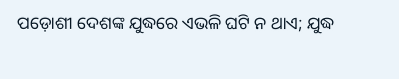ପଡ଼ୋଶୀ ଦେଶଙ୍କ ଯୁଦ୍ଧରେ ଏଭଳି ଘଟି ନ ଥାଏ; ଯୁଦ୍ଧ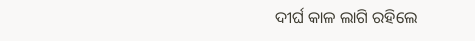ଦୀର୍ଘ କାଳ ଲାଗି ରହିଲେ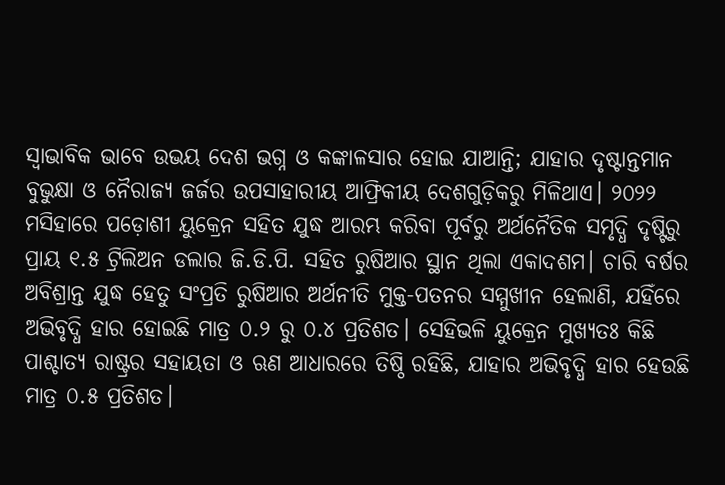ସ୍ବାଭାବିକ ଭାବେ ଉଭୟ ଦେଶ ଭଗ୍ନ ଓ କଙ୍କାଳସାର ହୋଇ ଯାଆନ୍ତି; ଯାହାର ଦୃଷ୍ଟାନ୍ତମାନ ବୁଭୁକ୍ଷା ଓ ନୈରାଜ୍ୟ ଜର୍ଜର ଉପସାହାରୀୟ ଆଫ୍ରିକୀୟ ଦେଶଗୁଡ଼ିକରୁ ମିଳିଥାଏ। ୨୦୨୨ ମସିହାରେ ପଡ଼ୋଶୀ ୟୁକ୍ରେନ ସହିତ ଯୁଦ୍ଧ ଆରମ୍ଭ କରିବା ପୂର୍ବରୁ ଅର୍ଥନୈତିକ ସମୃଦ୍ଧି ଦୃଷ୍ଟିରୁ ପ୍ରାୟ ୧.୫ ଟ୍ରିଲିଅନ ଡଲାର ଜି.ଡି.ପି. ସହିତ ରୁଷିଆର ସ୍ଥାନ ଥିଲା ଏକାଦଶମ। ଚାରି ବର୍ଷର ଅବିଶ୍ରାନ୍ତ ଯୁଦ୍ଧ ହେତୁ ସଂପ୍ରତି ରୁଷିଆର ଅର୍ଥନୀତି ମୁକ୍ତ-ପତନର ସମ୍ମୁଖୀନ ହେଲାଣି, ଯହିଁରେ ଅଭିବୃଦ୍ଧି ହାର ହୋଇଛି ମାତ୍ର ୦.୨ ରୁ ୦.୪ ପ୍ରତିଶତ। ସେହିଭଳି ୟୁକ୍ରେନ ମୁଖ୍ୟତଃ କିଛି ପାଶ୍ଚାତ୍ୟ ରାଷ୍ଟ୍ରର ସହାୟତା ଓ ଋଣ ଆଧାରରେ ତିଷ୍ଠି ରହିଛି, ଯାହାର ଅଭିବୃଦ୍ଧି ହାର ହେଉଛି ମାତ୍ର ୦.୫ ପ୍ରତିଶତ।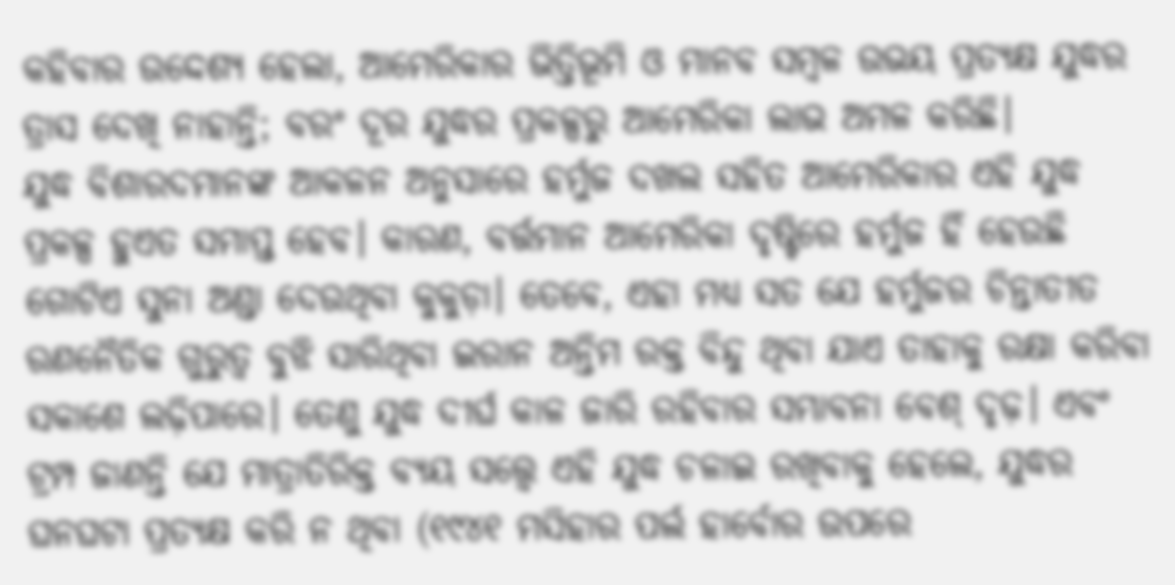କହିବାର ଉଦ୍ଦେଶ୍ୟ ହେଲା, ଆମେରିକାର ଭିତ୍ତିଭୂମି ଓ ମାନବ ସମ୍ବଳ ଉଭୟ ପ୍ରତ୍ୟକ୍ଷ ଯୁଦ୍ଧର ତ୍ରାସ ଦେଖି ନାହାନ୍ତି; ବରଂ ଦୂର ଯୁଦ୍ଧର ପ୍ରକଳ୍ପରୁ ଆମେରିକା ଲାଭ ଅମଳ କରିଛି।
ଯୁଦ୍ଧ ବିଶାରଦମାନଙ୍କ ଆକଳନ ଅନୁସାରେ ହର୍ମୁଜ ଦଖଲ ସହିତ ଆମେରିକାର ଏହି ଯୁଦ୍ଧ ପ୍ରକଳ୍ପ ହୁଏତ ସମାପ୍ତ ହେବ। କାରଣ, ବର୍ତ୍ତମାନ ଆମେରିକା ଦୃଷ୍ଟିରେ ହର୍ମୁଜ ହିଁ ହେଉଛି ଗୋଟିଏ ସୁନା ଅଣ୍ଡା ଦେଉଥିବା କୁକୁଡ଼ା। ତେବେ, ଏହା ମଧ୍ୟ ସତ ଯେ ହର୍ମୁଜର ଚିନ୍ତାତୀତ ରଣନୈତିକ ଗୁରୁତ୍ବ ବୁଝି ସାରିଥିବା ଇରାନ ଅନ୍ତିମ ରକ୍ତ ବିନ୍ଦୁ ଥିବା ଯାଏ ତାହାକୁ ରକ୍ଷା କରିବା ସକାଶେ ଲଢ଼ିପାରେ। ତେଣୁ ଯୁଦ୍ଧ ଦୀର୍ଘ କାଳ ଜାରି ରହିବାର ସମ୍ଭାବନା ବେଶ୍ ଦୃଢ଼। ଏବଂ ଟ୍ରମ୍ପ ଜାଣନ୍ତି ଯେ ମାତ୍ରାତିରିକ୍ତ ବ୍ୟୟ ସତ୍ତ୍ବେ ଏହି ଯୁଦ୍ଧ ଚଳାଇ ରଖିବାକୁ ହେଲେ, ଯୁଦ୍ଧର ଘନଘଟା ପ୍ରତ୍ୟକ୍ଷ କରି ନ ଥିବା (୧୯୪୧ ମସିହାର ପର୍ଲ ହାର୍ବୋର ଉପରେ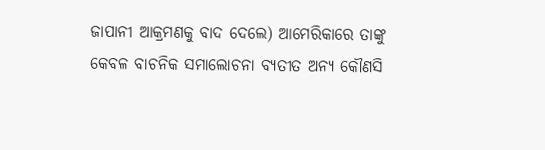ଜାପାନୀ ଆକ୍ରମଣକୁ ବାଦ ଦେଲେ) ଆମେରିକାରେ ତାଙ୍କୁ କେବଳ ବାଚନିକ ସମାଲୋଚନା ବ୍ୟତୀତ ଅନ୍ୟ କୌଣସି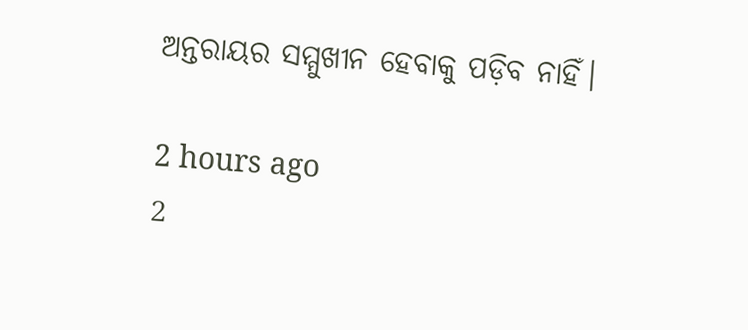ଅନ୍ତରାୟର ସମ୍ମୁଖୀନ ହେବାକୁ ପଡ଼ିବ ନାହିଁ।

2 hours ago
2